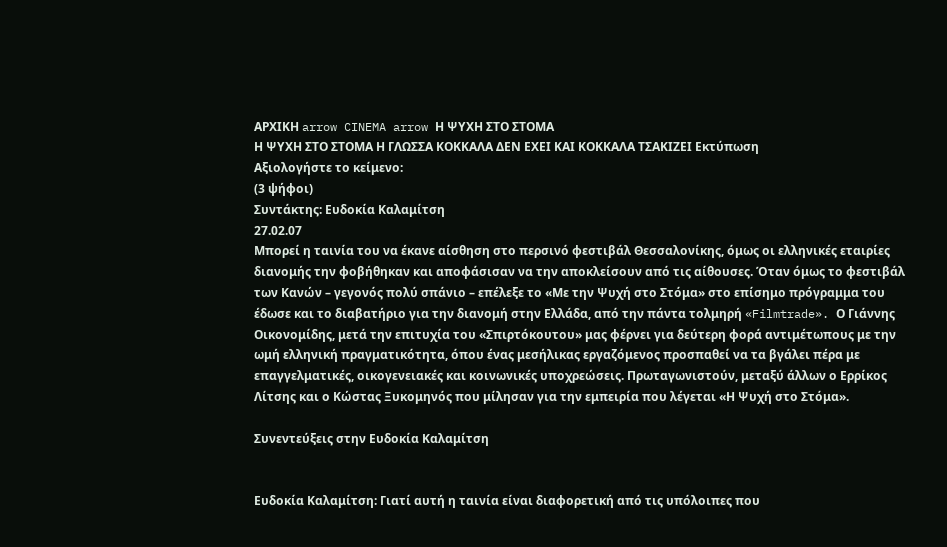ΑΡΧΙΚΗ arrow CINEMA arrow Η ΨΥΧΗ ΣΤΟ ΣΤΟΜΑ
Η ΨΥΧΗ ΣΤΟ ΣΤΟΜΑ Η ΓΛΩΣΣΑ ΚΟΚΚΑΛΑ ΔΕΝ ΕΧΕΙ ΚΑΙ ΚΟΚΚΑΛΑ ΤΣΑΚΙΖΕΙ Εκτύπωση
Αξιολογήστε το κείμενο:
(3 ψήφοι)
Συντάκτης: Ευδοκία Καλαμίτση
27.02.07
Μπορεί η ταινία του να έκανε αίσθηση στο περσινό φεστιβάλ Θεσσαλονίκης, όμως οι ελληνικές εταιρίες διανομής την φοβήθηκαν και αποφάσισαν να την αποκλείσουν από τις αίθουσες. Όταν όμως το φεστιβάλ των Κανών – γεγονός πολύ σπάνιο – επέλεξε το «Με την Ψυχή στο Στόμα» στο επίσημο πρόγραμμα του έδωσε και το διαβατήριο για την διανομή στην Ελλάδα, από την πάντα τολμηρή «Filmtrade». Ο Γιάννης Οικονομίδης, μετά την επιτυχία του «Σπιρτόκουτου» μας φέρνει για δεύτερη φορά αντιμέτωπους με την ωμή ελληνική πραγματικότητα, όπου ένας μεσήλικας εργαζόμενος προσπαθεί να τα βγάλει πέρα με επαγγελματικές, οικογενειακές και κοινωνικές υποχρεώσεις. Πρωταγωνιστούν, μεταξύ άλλων ο Ερρίκος Λίτσης και ο Κώστας Ξυκομηνός που μίλησαν για την εμπειρία που λέγεται «Η Ψυχή στο Στόμα».

Συνεντεύξεις στην Ευδοκία Καλαμίτση


Ευδοκία Καλαμίτση: Γιατί αυτή η ταινία είναι διαφορετική από τις υπόλοιπες που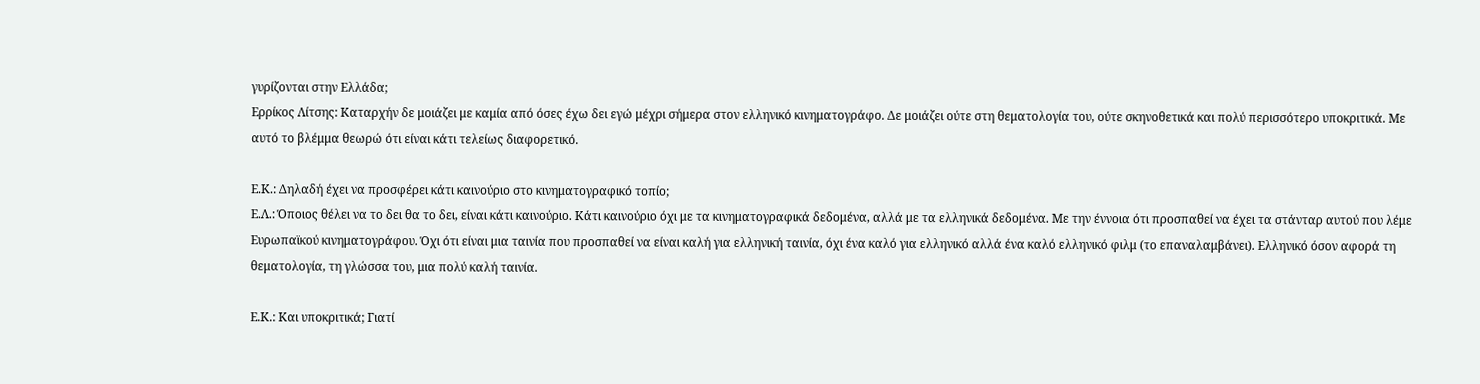γυρίζονται στην Ελλάδα;
Ερρίκος Λίτσης: Καταρχήν δε μοιάζει με καμία από όσες έχω δει εγώ μέχρι σήμερα στον ελληνικό κινηματογράφο. Δε μοιάζει ούτε στη θεματολογία του, ούτε σκηνοθετικά και πολύ περισσότερο υποκριτικά. Με αυτό το βλέμμα θεωρώ ότι είναι κάτι τελείως διαφορετικό.

Ε.Κ.: Δηλαδή έχει να προσφέρει κάτι καινούριο στο κινηματογραφικό τοπίο;
Ε.Λ.: Όποιος θέλει να το δει θα το δει, είναι κάτι καινούριο. Κάτι καινούριο όχι με τα κινηματογραφικά δεδομένα, αλλά με τα ελληνικά δεδομένα. Με την έννοια ότι προσπαθεί να έχει τα στάνταρ αυτού που λέμε Ευρωπαϊκού κινηματογράφου. Όχι ότι είναι μια ταινία που προσπαθεί να είναι καλή για ελληνική ταινία, όχι ένα καλό για ελληνικό αλλά ένα καλό ελληνικό φιλμ (το επαναλαμβάνει). Ελληνικό όσον αφορά τη θεματολογία, τη γλώσσα του, μια πολύ καλή ταινία.

Ε.Κ.: Και υποκριτικά; Γιατί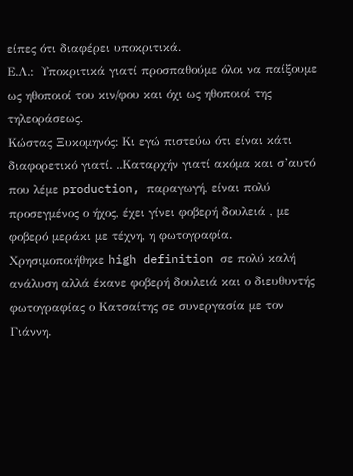είπες ότι διαφέρει υποκριτικά.
Ε.Λ.:  Υποκριτικά γιατί προσπαθούμε όλοι να παίξουμε ως ηθοποιοί του κιν/φου και όχι ως ηθοποιοί της τηλεοράσεως.
Κώστας Ξυκομηνός: Κι εγώ πιστεύω ότι είναι κάτι διαφορετικό γιατί. ..Καταρχήν γιατί ακόμα και σ’αυτό που λέμε production, παραγωγή, είναι πολύ προσεγμένος ο ήχος, έχει γίνει φοβερή δουλειά , με φοβερό μεράκι με τέχνη, η φωτογραφία. Χρησιμοποιήθηκε high definition σε πολύ καλή ανάλυση αλλά έκανε φοβερή δουλειά και ο διευθυντής φωτογραφίας ο Κατσαίτης σε συνεργασία με τον Γιάννη.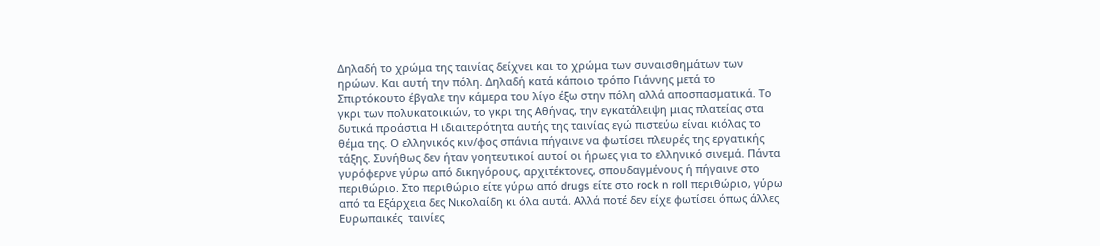Δηλαδή το χρώμα της ταινίας δείχνει και το χρώμα των συναισθημάτων των ηρώων. Και αυτή την πόλη. Δηλαδή κατά κάποιο τρόπο Γιάννης μετά το Σπιρτόκουτο έβγαλε την κάμερα του λίγο έξω στην πόλη αλλά αποσπασματικά. Το γκρι των πολυκατοικιών, το γκρι της Αθήνας, την εγκατάλειψη μιας πλατείας στα δυτικά προάστια Η ιδιαιτερότητα αυτής της ταινίας εγώ πιστεύω είναι κιόλας το θέμα της. Ο ελληνικός κιν/φος σπάνια πήγαινε να φωτίσει πλευρές της εργατικής τάξης. Συνήθως δεν ήταν γοητευτικοί αυτοί οι ήρωες για το ελληνικό σινεμά. Πάντα γυρόφερνε γύρω από δικηγόρους, αρχιτέκτονες, σπουδαγμένους ή πήγαινε στο περιθώριο. Στο περιθώριο είτε γύρω από drugs είτε στο rock n roll περιθώριο, γύρω από τα Εξάρχεια δες Νικολαίδη κι όλα αυτά. Αλλά ποτέ δεν είχε φωτίσει όπως άλλες Ευρωπαικές  ταινίες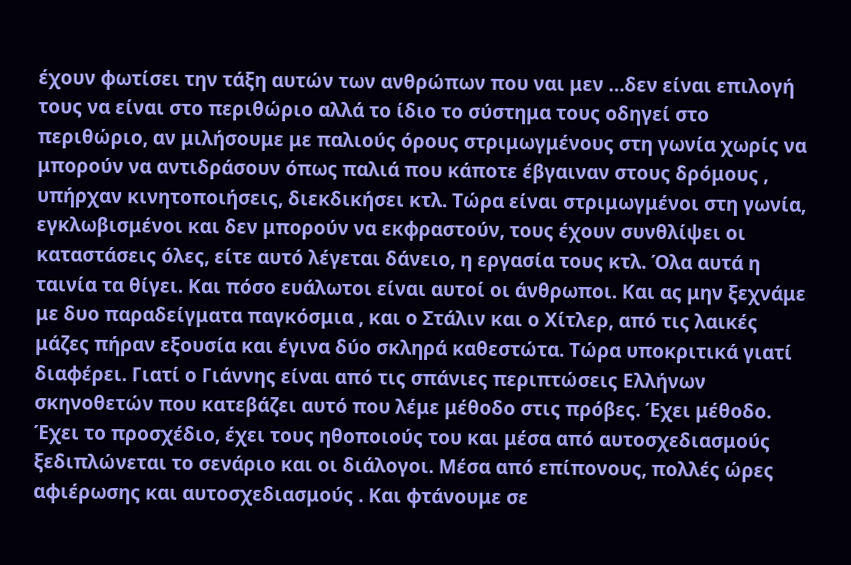έχουν φωτίσει την τάξη αυτών των ανθρώπων που ναι μεν …δεν είναι επιλογή τους να είναι στο περιθώριο αλλά το ίδιο το σύστημα τους οδηγεί στο περιθώριο, αν μιλήσουμε με παλιούς όρους στριμωγμένους στη γωνία χωρίς να μπορούν να αντιδράσουν όπως παλιά που κάποτε έβγαιναν στους δρόμους , υπήρχαν κινητοποιήσεις, διεκδικήσει κτλ. Τώρα είναι στριμωγμένοι στη γωνία, εγκλωβισμένοι και δεν μπορούν να εκφραστούν, τους έχουν συνθλίψει οι καταστάσεις όλες, είτε αυτό λέγεται δάνειο, η εργασία τους κτλ. Όλα αυτά η ταινία τα θίγει. Και πόσο ευάλωτοι είναι αυτοί οι άνθρωποι. Και ας μην ξεχνάμε με δυο παραδείγματα παγκόσμια , και ο Στάλιν και ο Χίτλερ, από τις λαικές μάζες πήραν εξουσία και έγινα δύο σκληρά καθεστώτα. Τώρα υποκριτικά γιατί διαφέρει. Γιατί ο Γιάννης είναι από τις σπάνιες περιπτώσεις Ελλήνων σκηνοθετών που κατεβάζει αυτό που λέμε μέθοδο στις πρόβες. Έχει μέθοδο. Έχει το προσχέδιο, έχει τους ηθοποιούς του και μέσα από αυτοσχεδιασμούς ξεδιπλώνεται το σενάριο και οι διάλογοι. Μέσα από επίπονους, πολλές ώρες αφιέρωσης και αυτοσχεδιασμούς . Και φτάνουμε σε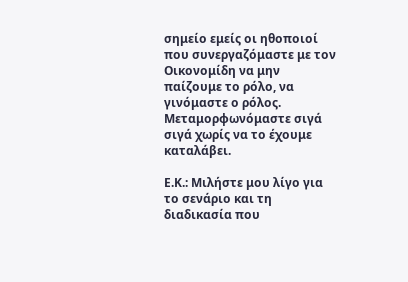σημείο εμείς οι ηθοποιοί που συνεργαζόμαστε με τον Οικονομίδη να μην παίζουμε το ρόλο, να γινόμαστε ο ρόλος. Μεταμορφωνόμαστε σιγά σιγά χωρίς να το έχουμε καταλάβει.

Ε.Κ.: Μιλήστε μου λίγο για το σενάριο και τη διαδικασία που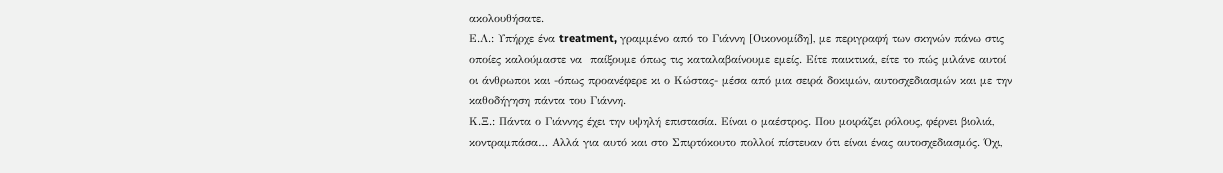ακολουθήσατε.
Ε.Λ.: Υπήρχε ένα treatment, γραμμένο από το Γιάννη [Οικονομίδη], με περιγραφή των σκηνών πάνω στις οποίες καλούμαστε να  παίξουμε όπως τις καταλαβαίνουμε εμείς. Είτε παικτικά, είτε το πώς μιλάνε αυτοί οι άνθρωποι και -όπως προανέφερε κι ο Κώστας- μέσα από μια σειρά δοκιμών, αυτοσχεδιασμών και με την καθοδήγηση πάντα του Γιάννη.
Κ.Ξ.: Πάντα ο Γιάννης έχει την υψηλή επιστασία. Είναι ο μαέστρος. Που μοιράζει ρόλους, φέρνει βιολιά, κοντραμπάσα… Αλλά για αυτό και στο Σπιρτόκουτο πολλοί πίστευαν ότι είναι ένας αυτοσχεδιασμός. Όχι,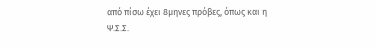από πίσω έχει 8μηνες πρόβες, όπως και η Ψ.Σ.Σ.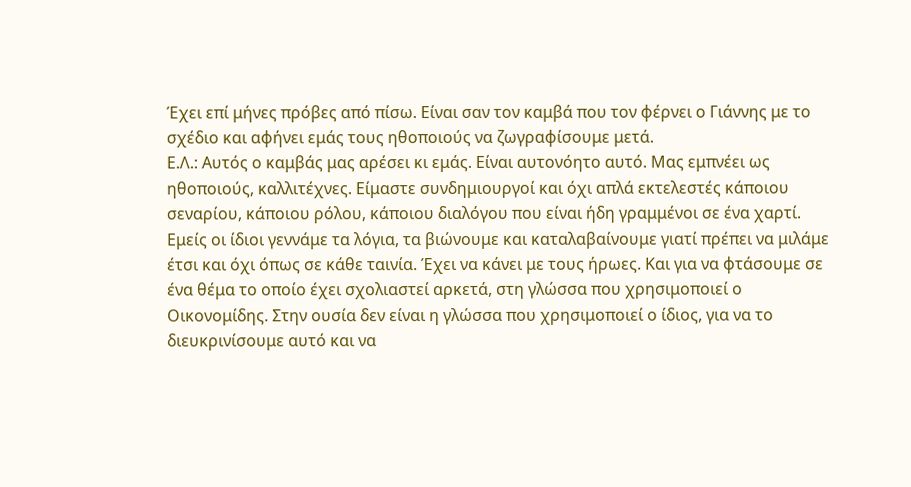Έχει επί μήνες πρόβες από πίσω. Είναι σαν τον καμβά που τον φέρνει ο Γιάννης με το σχέδιο και αφήνει εμάς τους ηθοποιούς να ζωγραφίσουμε μετά.
Ε.Λ.: Αυτός ο καμβάς μας αρέσει κι εμάς. Είναι αυτονόητο αυτό. Μας εμπνέει ως ηθοποιούς, καλλιτέχνες. Είμαστε συνδημιουργοί και όχι απλά εκτελεστές κάποιου σεναρίου, κάποιου ρόλου, κάποιου διαλόγου που είναι ήδη γραμμένοι σε ένα χαρτί. Εμείς οι ίδιοι γεννάμε τα λόγια, τα βιώνουμε και καταλαβαίνουμε γιατί πρέπει να μιλάμε έτσι και όχι όπως σε κάθε ταινία. Έχει να κάνει με τους ήρωες. Και για να φτάσουμε σε ένα θέμα το οποίο έχει σχολιαστεί αρκετά, στη γλώσσα που χρησιμοποιεί ο Οικονομίδης. Στην ουσία δεν είναι η γλώσσα που χρησιμοποιεί ο ίδιος, για να το διευκρινίσουμε αυτό και να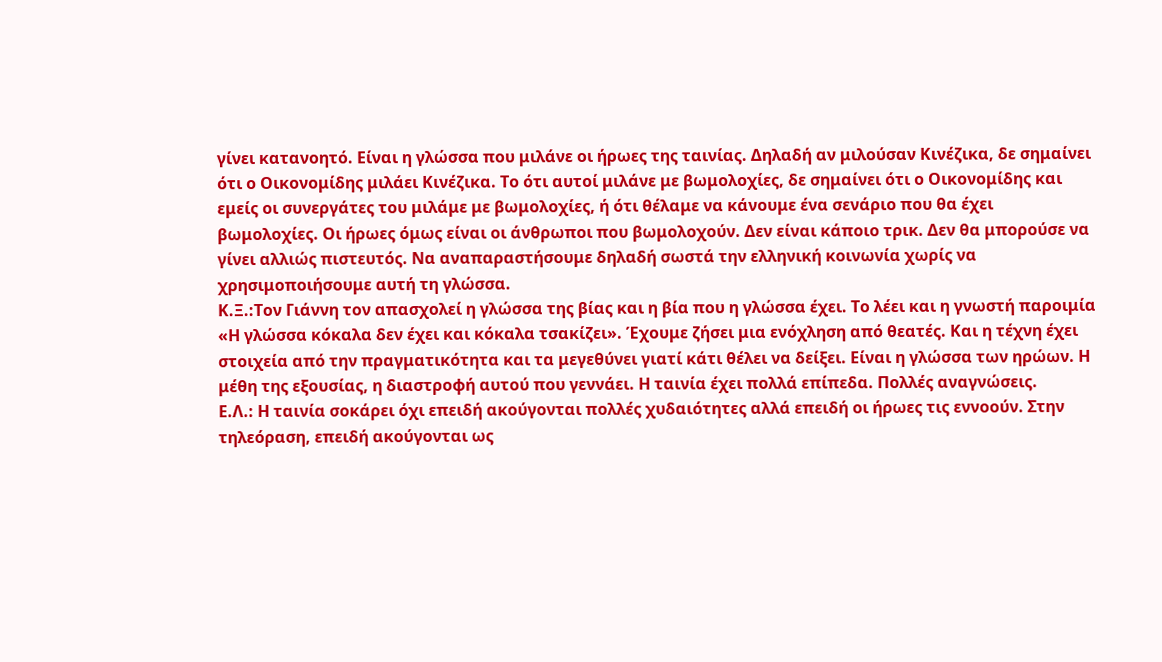γίνει κατανοητό. Είναι η γλώσσα που μιλάνε οι ήρωες της ταινίας. Δηλαδή αν μιλούσαν Κινέζικα, δε σημαίνει ότι ο Οικονομίδης μιλάει Κινέζικα. Το ότι αυτοί μιλάνε με βωμολοχίες, δε σημαίνει ότι ο Οικονομίδης και εμείς οι συνεργάτες του μιλάμε με βωμολοχίες, ή ότι θέλαμε να κάνουμε ένα σενάριο που θα έχει βωμολοχίες. Οι ήρωες όμως είναι οι άνθρωποι που βωμολοχούν. Δεν είναι κάποιο τρικ. Δεν θα μπορούσε να γίνει αλλιώς πιστευτός. Να αναπαραστήσουμε δηλαδή σωστά την ελληνική κοινωνία χωρίς να χρησιμοποιήσουμε αυτή τη γλώσσα.
Κ.Ξ.:Τον Γιάννη τον απασχολεί η γλώσσα της βίας και η βία που η γλώσσα έχει. Το λέει και η γνωστή παροιμία «Η γλώσσα κόκαλα δεν έχει και κόκαλα τσακίζει». Έχουμε ζήσει μια ενόχληση από θεατές. Και η τέχνη έχει στοιχεία από την πραγματικότητα και τα μεγεθύνει γιατί κάτι θέλει να δείξει. Είναι η γλώσσα των ηρώων. Η μέθη της εξουσίας, η διαστροφή αυτού που γεννάει. Η ταινία έχει πολλά επίπεδα. Πολλές αναγνώσεις.
Ε.Λ.: Η ταινία σοκάρει όχι επειδή ακούγονται πολλές χυδαιότητες αλλά επειδή οι ήρωες τις εννοούν. Στην τηλεόραση, επειδή ακούγονται ως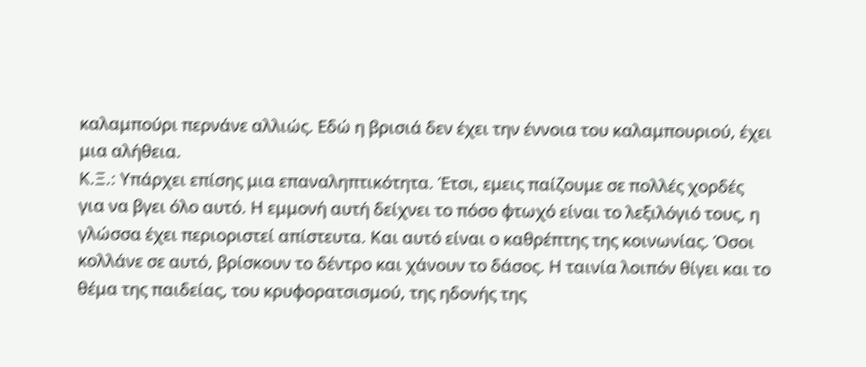καλαμπούρι περνάνε αλλιώς. Εδώ η βρισιά δεν έχει την έννοια του καλαμπουριού, έχει μια αλήθεια.
Κ.Ξ.: Υπάρχει επίσης μια επαναληπτικότητα. Έτσι, εμεις παίζουμε σε πολλές χορδές για να βγει όλο αυτό. Η εμμονή αυτή δείχνει το πόσο φτωχό είναι το λεξιλόγιό τους, η γλώσσα έχει περιοριστεί απίστευτα. Και αυτό είναι ο καθρέπτης της κοινωνίας. Όσοι κολλάνε σε αυτό, βρίσκουν το δέντρο και χάνουν το δάσος. Η ταινία λοιπόν θίγει και το θέμα της παιδείας, του κρυφορατσισμού, της ηδονής της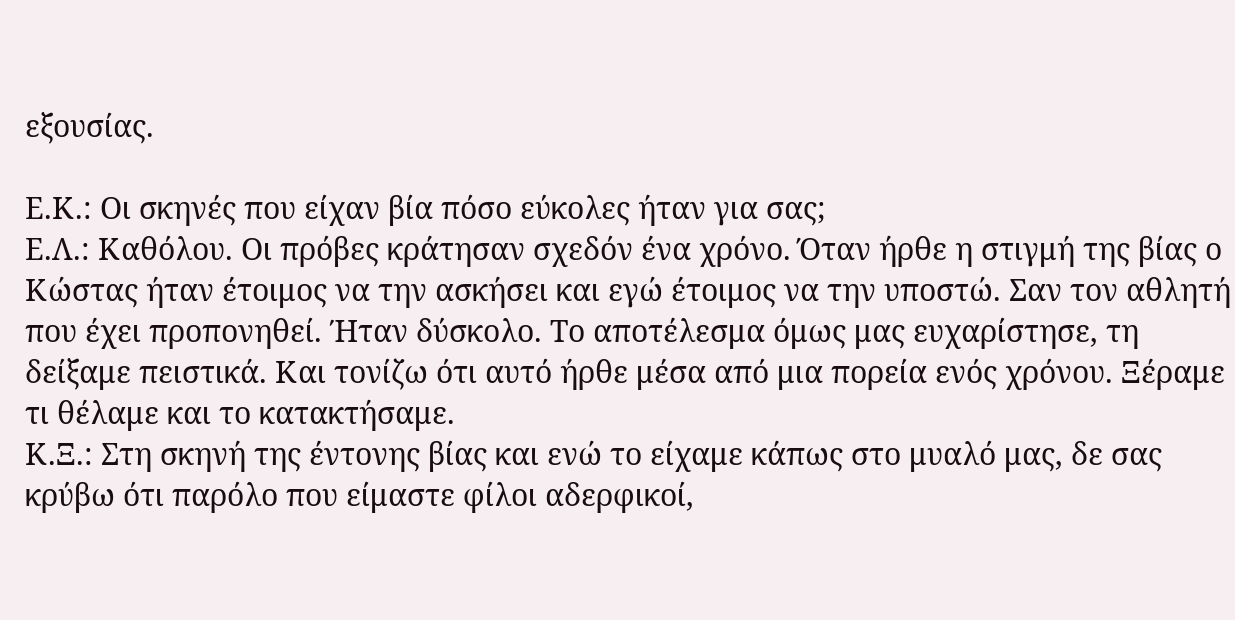εξουσίας.

Ε.Κ.: Οι σκηνές που είχαν βία πόσο εύκολες ήταν για σας;
Ε.Λ.: Καθόλου. Οι πρόβες κράτησαν σχεδόν ένα χρόνο. Όταν ήρθε η στιγμή της βίας ο Κώστας ήταν έτοιμος να την ασκήσει και εγώ έτοιμος να την υποστώ. Σαν τον αθλητή που έχει προπονηθεί. Ήταν δύσκολο. Το αποτέλεσμα όμως μας ευχαρίστησε, τη δείξαμε πειστικά. Και τονίζω ότι αυτό ήρθε μέσα από μια πορεία ενός χρόνου. Ξέραμε τι θέλαμε και το κατακτήσαμε.
Κ.Ξ.: Στη σκηνή της έντονης βίας και ενώ το είχαμε κάπως στο μυαλό μας, δε σας κρύβω ότι παρόλο που είμαστε φίλοι αδερφικοί,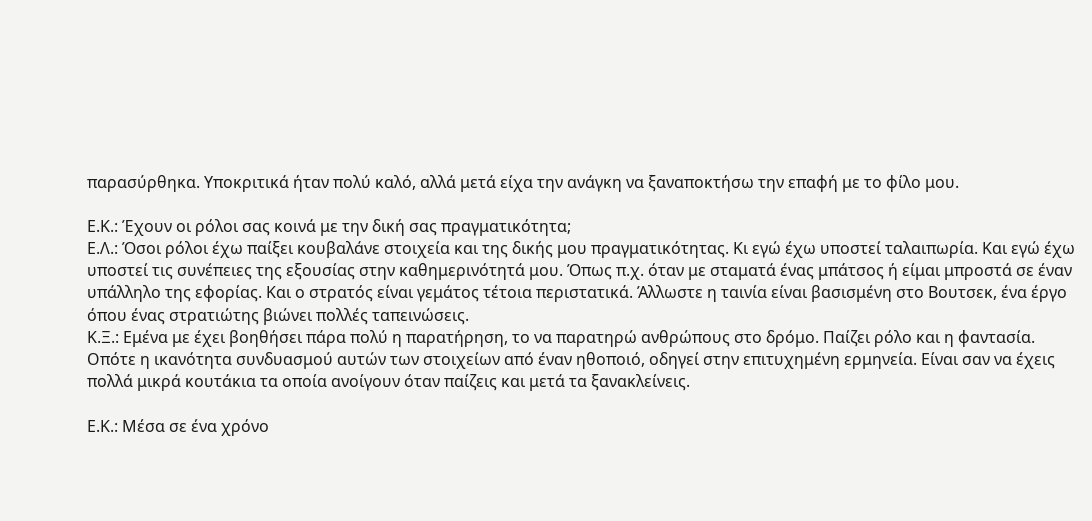παρασύρθηκα. Υποκριτικά ήταν πολύ καλό, αλλά μετά είχα την ανάγκη να ξαναποκτήσω την επαφή με το φίλο μου.

Ε.Κ.: Έχουν οι ρόλοι σας κοινά με την δική σας πραγματικότητα;
Ε.Λ.: Όσοι ρόλοι έχω παίξει κουβαλάνε στοιχεία και της δικής μου πραγματικότητας. Κι εγώ έχω υποστεί ταλαιπωρία. Και εγώ έχω υποστεί τις συνέπειες της εξουσίας στην καθημερινότητά μου. Όπως π.χ. όταν με σταματά ένας μπάτσος ή είμαι μπροστά σε έναν υπάλληλο της εφορίας. Και ο στρατός είναι γεμάτος τέτοια περιστατικά. Άλλωστε η ταινία είναι βασισμένη στο Βουτσεκ, ένα έργο όπου ένας στρατιώτης βιώνει πολλές ταπεινώσεις.
Κ.Ξ.: Εμένα με έχει βοηθήσει πάρα πολύ η παρατήρηση, το να παρατηρώ ανθρώπους στο δρόμο. Παίζει ρόλο και η φαντασία. Οπότε η ικανότητα συνδυασμού αυτών των στοιχείων από έναν ηθοποιό, οδηγεί στην επιτυχημένη ερμηνεία. Είναι σαν να έχεις πολλά μικρά κουτάκια τα οποία ανοίγουν όταν παίζεις και μετά τα ξανακλείνεις.

Ε.Κ.: Μέσα σε ένα χρόνο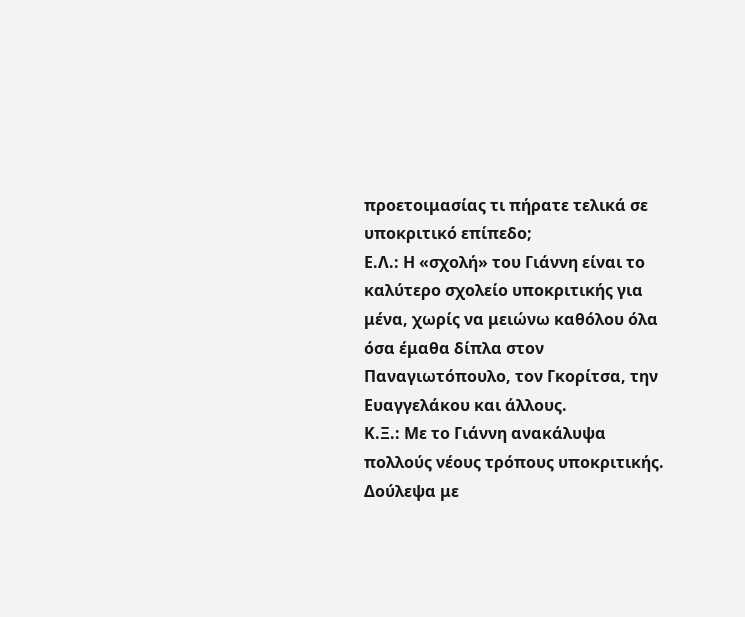προετοιμασίας τι πήρατε τελικά σε υποκριτικό επίπεδο;
Ε.Λ.: Η «σχολή» του Γιάννη είναι το καλύτερο σχολείο υποκριτικής για μένα, χωρίς να μειώνω καθόλου όλα όσα έμαθα δίπλα στον Παναγιωτόπουλο, τον Γκορίτσα, την Ευαγγελάκου και άλλους.
Κ.Ξ.: Με το Γιάννη ανακάλυψα πολλούς νέους τρόπους υποκριτικής. Δούλεψα με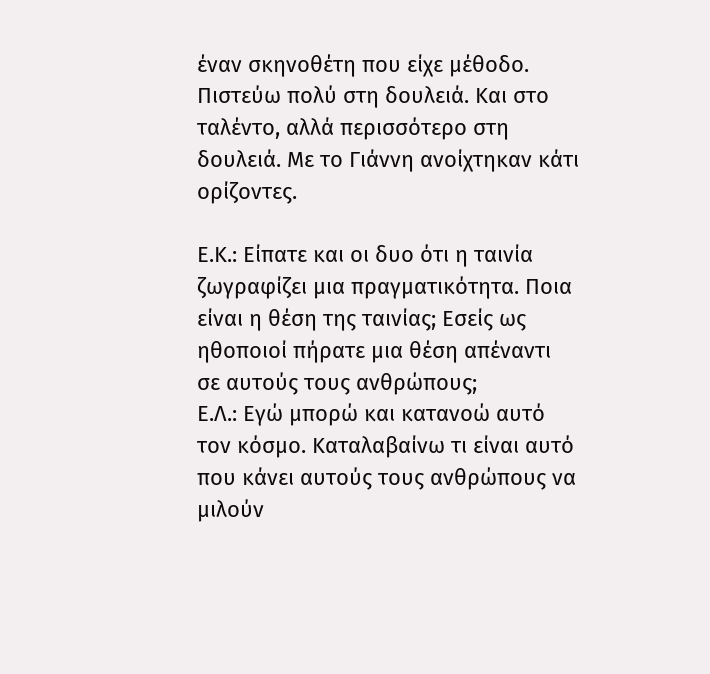έναν σκηνοθέτη που είχε μέθοδο. Πιστεύω πολύ στη δουλειά. Και στο ταλέντο, αλλά περισσότερο στη δουλειά. Με το Γιάννη ανοίχτηκαν κάτι ορίζοντες.

Ε.Κ.: Είπατε και οι δυο ότι η ταινία ζωγραφίζει μια πραγματικότητα. Ποια είναι η θέση της ταινίας; Εσείς ως ηθοποιοί πήρατε μια θέση απέναντι σε αυτούς τους ανθρώπους;
Ε.Λ.: Εγώ μπορώ και κατανοώ αυτό τον κόσμο. Καταλαβαίνω τι είναι αυτό που κάνει αυτούς τους ανθρώπους να μιλούν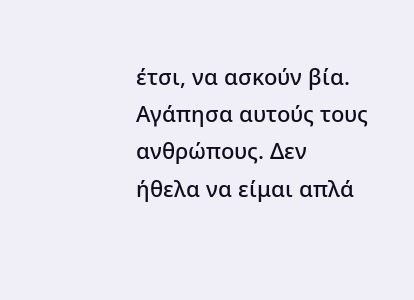έτσι, να ασκούν βία. Αγάπησα αυτούς τους ανθρώπους. Δεν ήθελα να είμαι απλά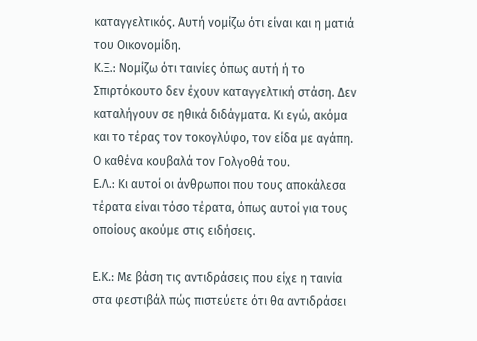καταγγελτικός. Αυτή νομίζω ότι είναι και η ματιά του Οικονομίδη.
Κ.Ξ.: Νομίζω ότι ταινίες όπως αυτή ή το Σπιρτόκουτο δεν έχουν καταγγελτική στάση. Δεν καταλήγουν σε ηθικά διδάγματα. Κι εγώ, ακόμα και το τέρας τον τοκογλύφο, τον είδα με αγάπη. Ο καθένα κουβαλά τον Γολγοθά του.
Ε.Λ.: Κι αυτοί οι άνθρωποι που τους αποκάλεσα τέρατα είναι τόσο τέρατα, όπως αυτοί για τους οποίους ακούμε στις ειδήσεις.

Ε.Κ.: Με βάση τις αντιδράσεις που είχε η ταινία στα φεστιβάλ πώς πιστεύετε ότι θα αντιδράσει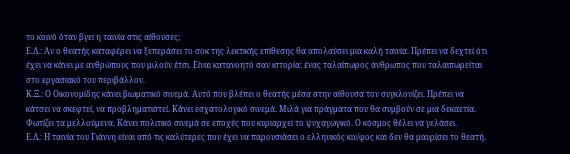το κοινό όταν βγει η ταινία στις αίθουσες;
Ε.Λ.: Αν ο θεατής καταφέρει να ξεπεράσει το σοκ της λεκτικής επίθεσης θα απολαύσει μια καλή ταινία. Πρέπει να δεχτεί ότι έχει να κάνει με ανθρώπους που μιλούν έτσι. Είναι κατανοητό σαν ιστορία: ένας ταλαίπωρος άνθρωπος που ταλαιπωρείται στο εργασιακό του περιβάλλον.
Κ.Ξ.: Ο Οικονομίδης κάνει βιωματικό σινεμά. Αυτό που βλέπει ο θεατής μέσα στην αίθουσα τον συγκλονίζει. Πρέπει να κάτσει να σκεφτεί, να προβληματιστεί. Κάνει εσχατολογικό σινεμά. Μιλά για πράγματα που θα συμβούν σε μια δεκαετία. Φωτίζει τα μελλούμενα. Κάνει πολιτικό σινεμά σε εποχές που κυριαρχεί το ψυχαγωγικό. Ο κόσμος θέλει να γελάσει.
Ε.Λ.: Η ταινία του Γιάννη είναι από τις καλύτερες που έχει να παρουσιάσει ο ελληνικός κιν/φος και δεν θα μαυρίσει το θεατή.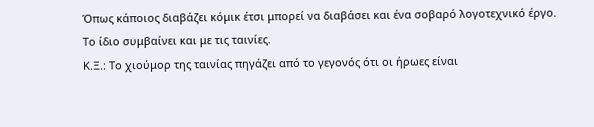Όπως κάποιος διαβάζει κόμικ έτσι μπορεί να διαβάσει και ένα σοβαρό λογοτεχνικό έργο. Το ίδιο συμβαίνει και με τις ταινίες.
Κ.Ξ.: Το χιούμορ της ταινίας πηγάζει από το γεγονός ότι οι ήρωες είναι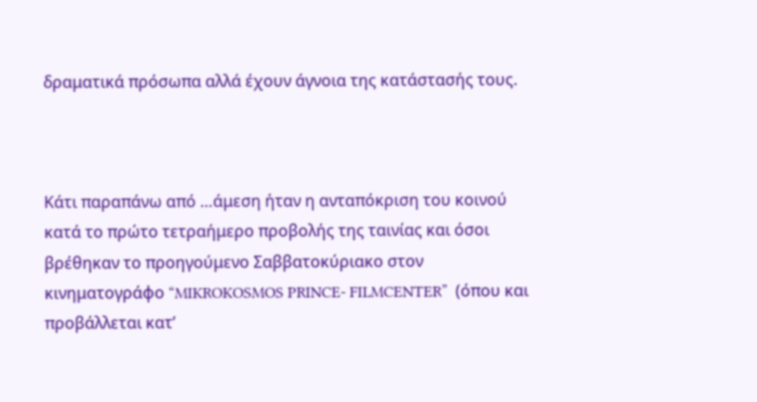δραματικά πρόσωπα αλλά έχουν άγνοια της κατάστασής τους.



Κάτι παραπάνω από …άμεση ήταν η ανταπόκριση του κοινού κατά το πρώτο τετραήμερο προβολής της ταινίας και όσοι βρέθηκαν το προηγούμενο Σαββατοκύριακο στον κινηματογράφο “MIKROKOSMOS PRINCE- FILMCENTER”  (όπου και προβάλλεται κατ’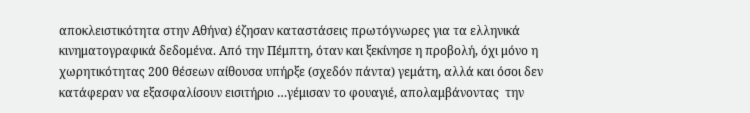αποκλειστικότητα στην Αθήνα) έζησαν καταστάσεις πρωτόγνωρες για τα ελληνικά κινηματογραφικά δεδομένα. Από την Πέμπτη, όταν και ξεκίνησε η προβολή, όχι μόνο η χωρητικότητας 200 θέσεων αίθουσα υπήρξε (σχεδόν πάντα) γεμάτη, αλλά και όσοι δεν κατάφεραν να εξασφαλίσουν εισιτήριο …γέμισαν το φουαγιέ, απολαμβάνοντας  την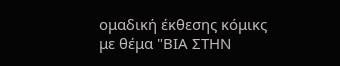ομαδική έκθεσης κόμικς με θέμα "ΒΙΑ ΣΤΗΝ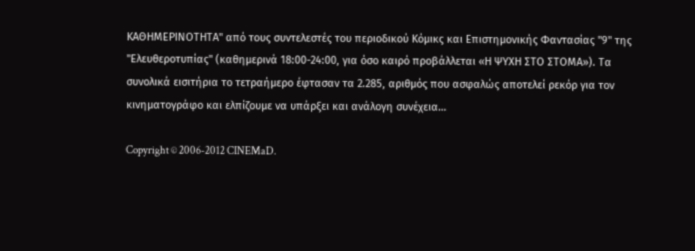ΚΑΘΗΜΕΡΙΝΟΤΗΤΑ" από τους συντελεστές του περιοδικού Κόμικς και Επιστημονικής Φαντασίας "9" της "Ελευθεροτυπίας" (καθημερινά 18:00-24:00, για όσο καιρό προβάλλεται «Η ΨΥΧΗ ΣΤΟ ΣΤΟΜΑ»). Τα συνολικά εισιτήρια το τετραήμερο έφτασαν τα 2.285, αριθμός που ασφαλώς αποτελεί ρεκόρ για τον κινηματογράφο και ελπίζουμε να υπάρξει και ανάλογη συνέχεια…

Copyright © 2006-2012 CINEMaD.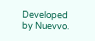Developed by Nuevvo.